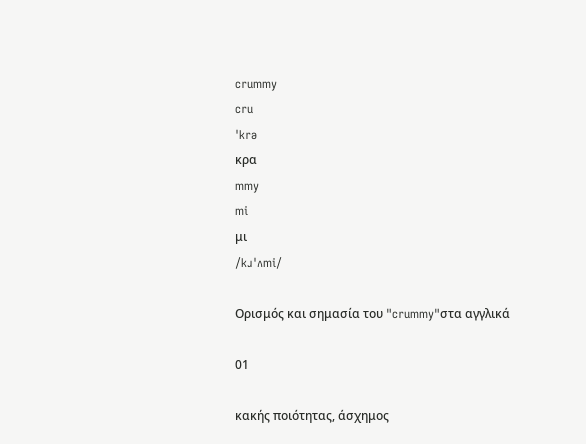crummy
cru
ˈkrə
κρα
mmy
mi
μι
/kɹˈʌmi/

Ορισμός και σημασία του "crummy"στα αγγλικά

01

κακής ποιότητας, άσχημος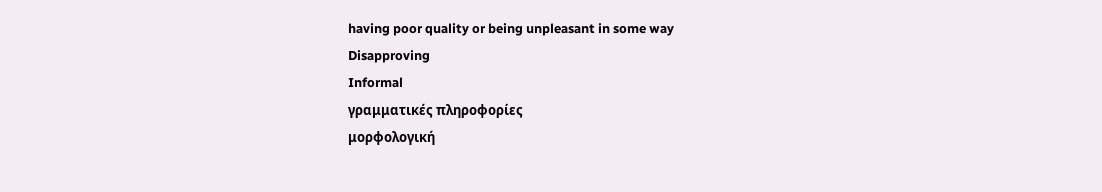having poor quality or being unpleasant in some way
Disapproving
Informal
γραμματικές πληροφορίες
μορφολογική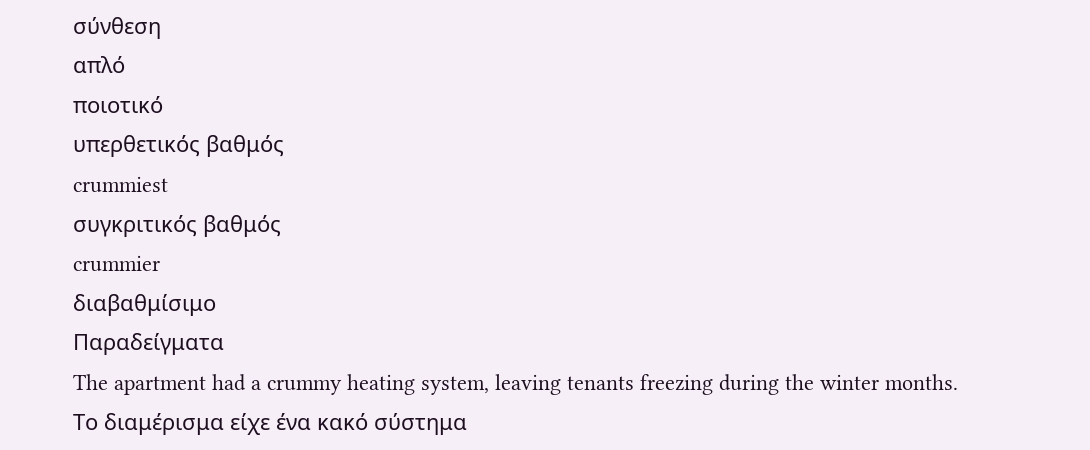σύνθεση
απλό
ποιοτικό
υπερθετικός βαθμός
crummiest
συγκριτικός βαθμός
crummier
διαβαθμίσιμο
Παραδείγματα
The apartment had a crummy heating system, leaving tenants freezing during the winter months.
Το διαμέρισμα είχε ένα κακό σύστημα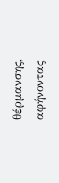θέρμανσης, αφήνοντας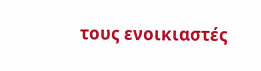τους ενοικιαστές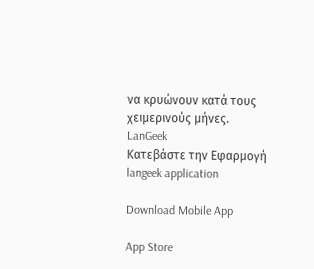να κρυώνουν κατά τους χειμερινούς μήνες.
LanGeek
Κατεβάστε την Εφαρμογή
langeek application

Download Mobile App

App Store